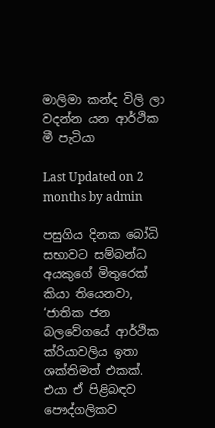මාලිමා කන්ද විලි ලා වදන්න යන ආර්ථික මී පැටියා

Last Updated on 2 months by admin

පසුගිය දිනක බෝධි සභාවට සම්බන්ධ අයකුගේ මිතුරෙක් කියා තියෙනවා, ‘ජාතික ජන බලවේගයේ ආර්ථික ක්රියාවලිය ඉතා ශක්තිමත් එකක්. එයා ඒ පිළිබඳව පෞද්ගලිකව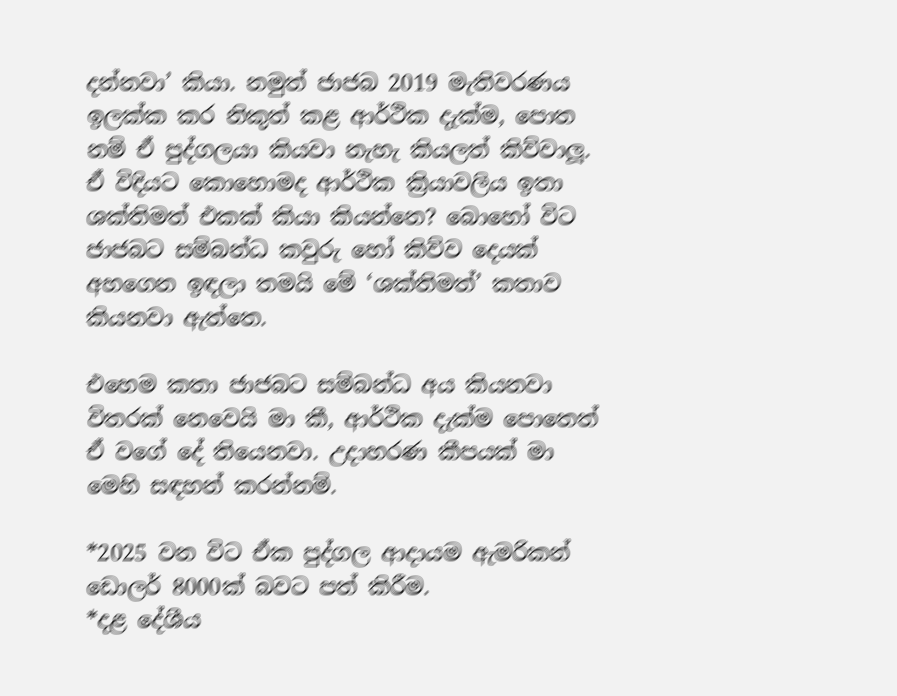දන්නවා’ කියා. නමුත් ජාජබ 2019 මැතිවරණය ඉලක්ක කර නිකුත් කළ ආර්ථික දැක්ම, පොත නම් ඒ පුද්ගලයා කියවා නැහැ කියලත් කිව්වාලූ. ඒ විදියට කොහොමද ආර්ථික ක්‍රියාවලිය ඉතා ශක්තිමත් එකක් කියා කියන්නෙ? බොහෝ විට ජාජබට සම්බන්ධ කවුරු හෝ කිව්ව දෙයක් අහගෙන ඉඳලා තමයි මේ ‘ශක්තිමත්’ කතාව කියනවා ඇත්තෙ.

එහෙම කතා ජාජබට සම්බන්ධ අය කියනවා විතරක් නෙවෙයි මා කී, ආර්ථික දැක්ම පොතෙත් ඒ වගේ දේ තියෙනවා. උදාහරණ කීපයක් මා මෙහි සඳහන් කරන්නම්.

*2025 වන විට ඒක පුද්ගල ආදායම ඇමරිකන් ඩොලර් 8000ක් බවට පත් කිරීම.
*දළ දේශීය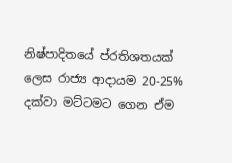නිෂ්පාදිතයේ ප්රතිශතයක් ලෙස රාජ්‍ය ආදායම 20-25% දක්වා මට්ටමට ගෙන ඒම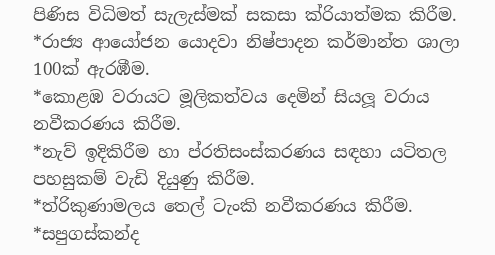පිණිස විධිමත් සැලැස්මක් සකසා ක්රියාත්මක කිරීම.
*රාජ්‍ය ආයෝජන යොදවා නිෂ්පාදන කර්මාන්ත ශාලා 100ක් ඇරඹීම.
*කොළඹ වරායට මූලිකත්වය දෙමින් සියලූ වරාය නවීකරණය කිරීම.
*නැව් ඉදිකිරීම හා ප්රතිසංස්කරණය සඳහා යටිතල පහසුකම් වැඩි දියුණු කිරීම.
*ත්රිකුණාමලය තෙල් ටැංකි නවීකරණය කිරීම.
*සපුගස්කන්ද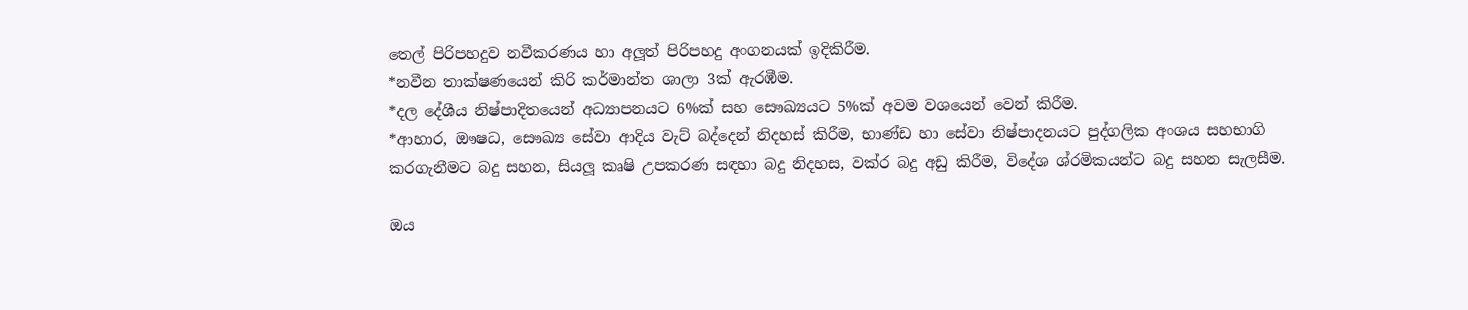තෙල් පිරිපහදුව නවීකරණය හා අලූත් පිරිපහදු අංගනයක් ඉදිකිරීම.
*නවීන තාක්ෂණයෙන් කිරි කර්මාන්ත ශාලා 3ක් ඇරඹීම.
*දල දේශීය නිෂ්පාදිතයෙන් අධ්‍යාපනයට 6%ක් සහ සෞඛ්‍යයට 5%ක් අවම වශයෙන් වෙන් කිරීම.
*ආහාර, ඖෂධ, සෞඛ්‍ය සේවා ආදිය වැට් බද්දෙන් නිදහස් කිරීම, භාණ්ඩ හා සේවා නිෂ්පාදනයට පුද්ගලික අංශය සහභාගි කරගැනීමට බදු සහන, සියලූ කෘෂි උපකරණ සඳහා බදු නිදහස, වක්ර බදු අඩු කිරීම, විදේශ ශ්රමිකයන්ට බදු සහන සැලසීම.

ඔය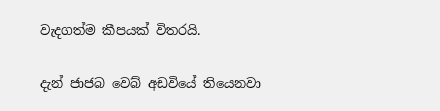වැදගත්ම කීපයක් විතරයි.

දැන් ජාජබ වෙබ් අඩවියේ තියෙනවා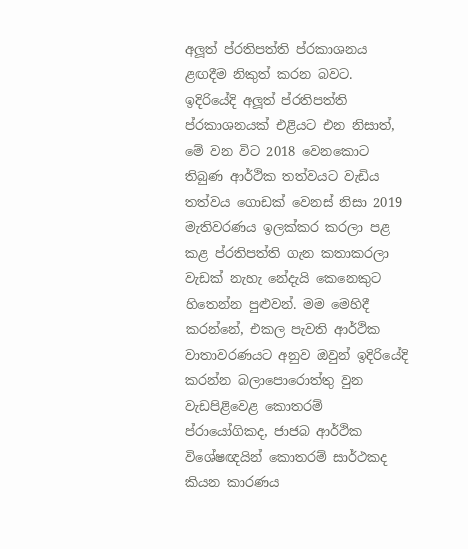අලූත් ප්රතිපත්ති ප්රකාශනය ළඟදීම නිකුත් කරන බවට. ඉදිරියේදි අලූත් ප්රතිපත්ති ප්රකාශනයක් එළියට එන නිසාත්, මේ වන විට 2018 වෙනකොට තිබුණ ආර්ථික තත්වයට වැඩිය තත්වය ගොඩක් වෙනස් නිසා 2019 මැතිවරණය ඉලක්කර කරලා පළ කළ ප්රතිපත්ති ගැන කතාකරලා වැඩක් නැහැ නේදැයි කෙනෙකුට හිතෙන්න පුළුවන්. මම මෙහිදී කරන්නේ, එකල පැවති ආර්ථික වාතාවරණයට අනුව ඔවුන් ඉදිරියේදි කරන්න බලාපොරොත්තු වුන වැඩපිළිවෙළ කොතරම් ප්රායෝගිකද, ජාජබ ආර්ථික විශේෂඥයින් කොතරම් සාර්ථකද කියන කාරණය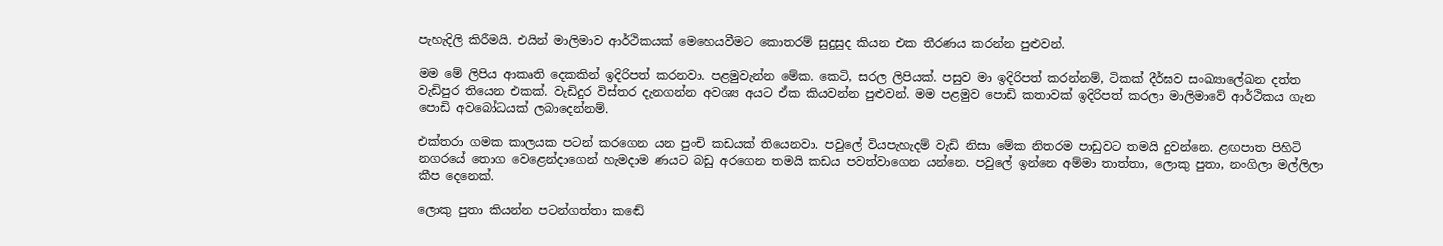පැහැදිලි කිරීමයි. එයින් මාලිමාව ආර්ථිකයක් මෙහෙයවීමට කොතරම් සුදුසුද කියන එක තීරණය කරන්න පුළුවන්.

මම මේ ලිපිය ආකෘති දෙකකින් ඉදිරිපත් කරනවා. පළමුවැන්න මේක. කෙටි, සරල ලිපියක්. පසුව මා ඉදිරිපත් කරන්නම්, ටිකක් දීර්ඝව සංඛ්‍යාලේඛන දත්ත වැඩිපුර තියෙන එකක්. වැඩිදුර විස්තර දැනගන්න අවශ්‍ය අයට ඒක කියවන්න පුළුවන්. මම පළමුව පොඩි කතාවක් ඉදිරිපත් කරලා මාලිමාවේ ආර්ථිකය ගැන පොඩි අවබෝධයක් ලබාදෙන්නම්.

එක්තරා ගමක කාලයක පටන් කරගෙන යන පුංචි කඩයක් තියෙනවා. පවුලේ වියපැහැදම් වැඩි නිසා මේක නිතරම පාඩුවට තමයි දුවන්නෙ. ළඟපාත පිහිටි නගරයේ තොග වෙළෙන්දාගෙන් හැමදාම ණයට බඩු අරගෙන තමයි කඩය පවත්වාගෙන යන්නෙ. පවුලේ ඉන්නෙ අම්මා තාත්තා, ලොකු පුතා, නංගිලා මල්ලිලා කීප දෙනෙක්.

ලොකු පුතා කියන්න පටන්ගත්තා කඬේ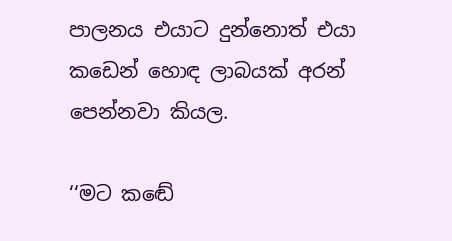පාලනය එයාට දුන්නොත් එයා කඩෙන් හොඳ ලාබයක් අරන් පෙන්නවා කියල.

‘‘මට කඬේ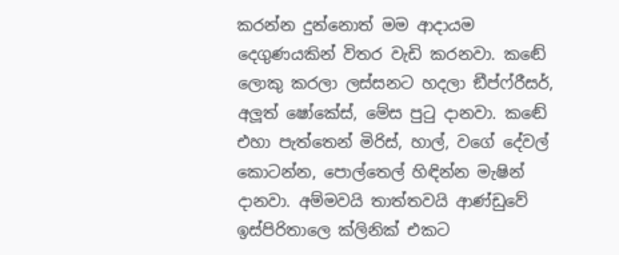කරන්න දුන්නොත් මම ආදායම දෙගුණයකින් විතර වැඩි කරනවා. කඬේ ලොකු කරලා ලස්සනට හදලා ඞීප්ෆ්රීසර්, අලූත් ෂෝකේස්, මේස පුටු දානවා. කඬේ එහා පැත්තෙන් මිරිස්, හාල්, වගේ දේවල් කොටන්න, පොල්තෙල් හිඳින්න මැෂින් දානවා. අම්මවයි තාත්තවයි ආණ්ඩුවේ ඉස්පිරිතාලෙ ක්ලිනික් එකට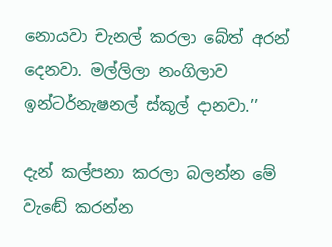නොයවා චැනල් කරලා බේත් අරන් දෙනවා. මල්ලිලා නංගිලාව ඉන්ටර්නැෂනල් ස්කූල් දානවා.’’

දැන් කල්පනා කරලා බලන්න මේ වැඬේ කරන්න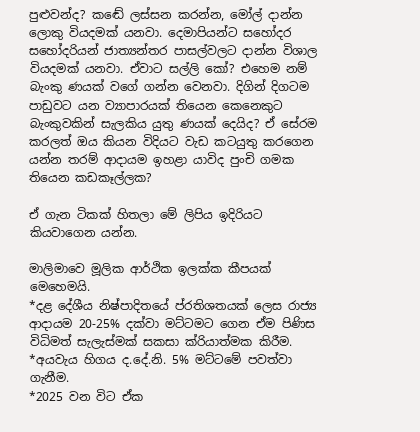පුළුවන්ද? කඬේ ලස්සන කරන්න, මෝල් දාන්න ලොකු වියදමක් යනවා. දෙමාපියන්ට සහෝදර සහෝදරියන් ජාත්‍යන්තර පාසල්වලට දාන්න විශාල වියදමක් යනවා. ඒවාට සල්ලි කෝ? එහෙම නම් බැංකු ණයක් වගේ ගන්න වෙනවා. දිගින් දිගටම පාඩුවට යන ව්‍යාපාරයක් තියෙන කෙනෙකුට බැංකුවකින් සැලකිය යුතු ණයක් දෙයිද? ඒ සේරම කරලත් ඔය කියන විදියට වැඩ කටයුතු කරගෙන යන්න තරම් ආදායම ඉහළා යාවිද පුංචි ගමක තියෙන කඩකෑල්ලක?

ඒ ගැන ටිකක් හිතලා මේ ලිපිය ඉදිරියට කියවාගෙන යන්න.

මාලිමාවෙ මූලික ආර්ථික ඉලක්ක කීපයක් මෙහෙමයි.
*දළ දේශීය නිෂ්පාදිතයේ ප්රතිශතයක් ලෙස රාජ්‍ය ආදායම 20-25% දක්වා මට්ටමට ගෙන ඒම පිණිස විධිමත් සැලැස්මක් සකසා ක්රියාත්මක කිරීම.
*අයවැය හිගය ද.දේ.නි. 5% මට්ටමේ පවත්වා ගැනීම.
*2025 වන විට ඒක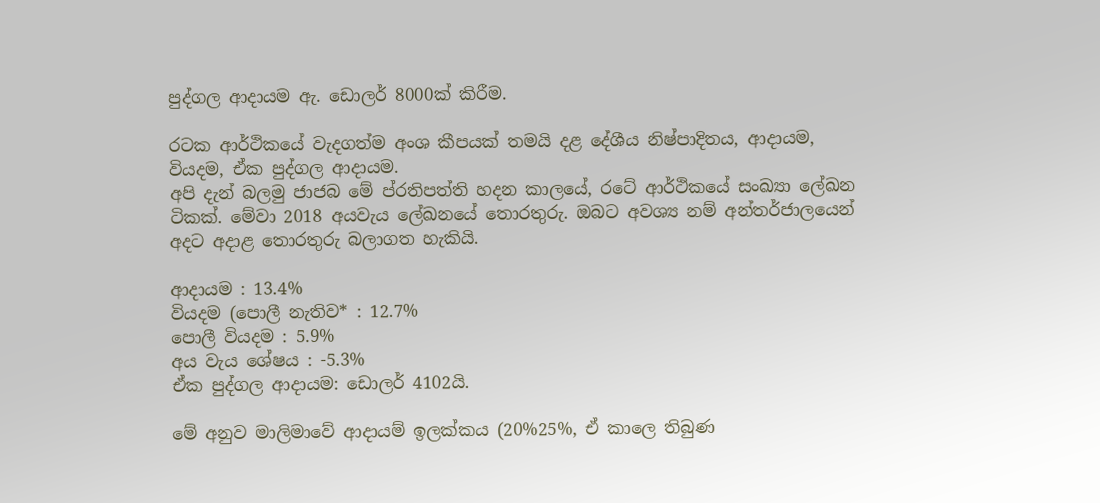පුද්ගල ආදායම ඇ. ඩොලර් 8000ක් කිරීම.

රටක ආර්ථිකයේ වැදගත්ම අංශ කීපයක් තමයි දළ දේශීය නිෂ්පාදිතය, ආදායම, වියදම, ඒක පුද්ගල ආදායම.
අපි දැන් බලමු ජාජබ මේ ප්රතිපත්ති හදන කාලයේ, රටේ ආර්ථිකයේ සංඛ්‍යා ලේඛන ටිකක්. මේවා 2018 අයවැය ලේඛනයේ තොරතුරු. ඔබට අවශ්‍ය නම් අන්තර්ජාලයෙන් අදට අදාළ තොරතුරු බලාගත හැකියි.

ආදායම : 13.4%
වියදම (පොලී නැතිව* : 12.7%
පොලී වියදම : 5.9%
අය වැය ශේෂය : -5.3%
ඒක පුද්ගල ආදායම: ඩොලර් 4102යි.

මේ අනුව මාලිමාවේ ආදායම් ඉලක්කය (20%25%, ඒ කාලෙ තිබුණ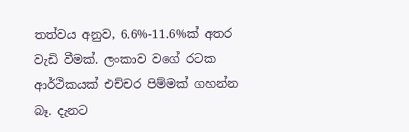තත්වය අනුව, 6.6%-11.6%ක් අතර වැඩි වීමක්. ලංකාව වගේ රටක ආර්ථිකයක් එච්චර පිම්මක් ගහන්න බෑ. දැනට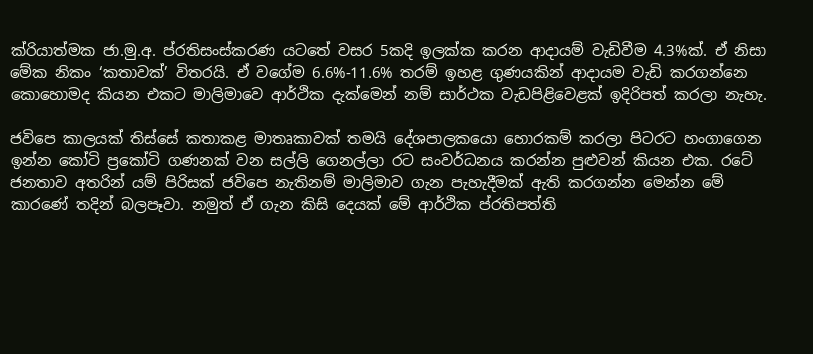ක්රියාත්මක ජා.මු.අ. ප්රතිසංස්කරණ යටතේ වසර 5කදි ඉලක්ක කරන ආදායම් වැඩිවීම 4.3%ක්. ඒ නිසා මේක නිකං ‘කතාවක්’ විතරයි. ඒ වගේම 6.6%-11.6% තරම් ඉහළ ගුණයකින් ආදායම වැඩි කරගන්නෙ කොහොමද කියන එකට මාලිමාවෙ ආර්ථික දැක්මෙන් නම් සාර්ථක වැඩපිළිවෙළක් ඉදිරිපත් කරලා නැහැ.

ජවිපෙ කාලයක් තිස්සේ කතාකළ මාතෘකාවක් තමයි දේශපාලකයො හොරකම් කරලා පිටරට හංගාගෙන ඉන්න කෝටි ප්‍රකෝටි ගණනක් වන සල්ලි ගෙනල්ලා රට සංවර්ධනය කරන්න පුළුවන් කියන එක. රටේ ජනතාව අතරින් යම් පිරිසක් ජවිපෙ නැතිනම් මාලිමාව ගැන පැහැදීමක් ඇති කරගන්න මෙන්න මේ කාරණේ තදින් බලපෑවා. නමුත් ඒ ගැන කිසි දෙයක් මේ ආර්ථික ප්රතිපත්ති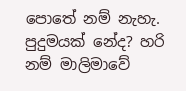පොතේ නම් නැහැ. පුදුමයක් නේද? හරි නම් මාලිමාවේ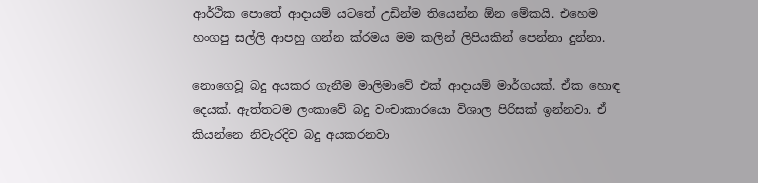ආර්ථික පොතේ ආදායම් යටතේ උඩින්ම තියෙන්න ඕන මේකයි. එහෙම හංගපු සල්ලි ආපහු ගන්න ක්රමය මම කලින් ලිපියකින් පෙන්නා දුන්නා.

නොගෙවූ බදු අයකර ගැනීම මාලිමාවේ එක් ආදායම් මාර්ගයක්. ඒක හොඳ දෙයක්. ඇත්තටම ලංකාවේ බදු වංචාකාරයො විශාල පිරිසක් ඉන්නවා. ඒ කියන්නෙ නිවැරදිව බදු අයකරනවා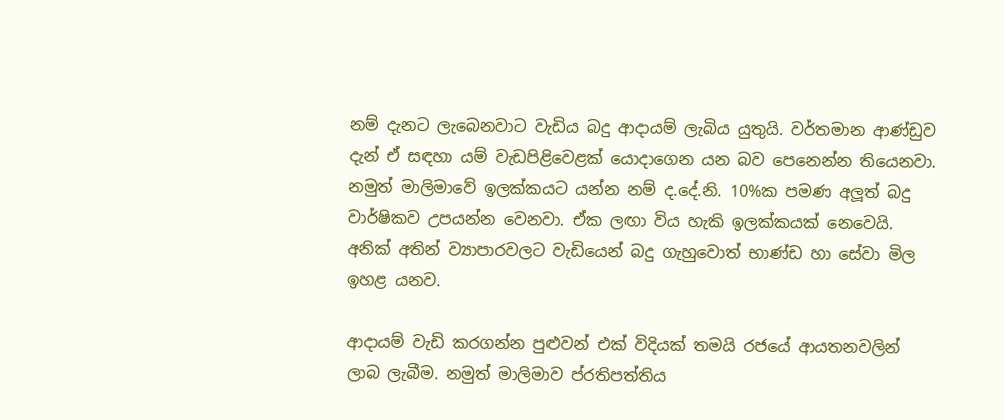නම් දැනට ලැබෙනවාට වැඩිය බදු ආදායම් ලැබිය යුතුයි. වර්තමාන ආණ්ඩුව දැන් ඒ සඳහා යම් වැඩපිළිවෙළක් යොදාගෙන යන බව පෙනෙන්න තියෙනවා. නමුත් මාලිමාවේ ඉලක්කයට යන්න නම් ද.දේ.නි. 10%ක පමණ අලූත් බදු වාර්ෂිකව උපයන්න වෙනවා. ඒක ලඟා විය හැකි ඉලක්කයක් නෙවෙයි. අනික් අතින් ව්‍යාපාරවලට වැඩියෙන් බදු ගැහුවොත් භාණ්ඩ හා සේවා මිල ඉහළ යනව.

ආදායම් වැඩි කරගන්න පුළුවන් එක් විදියක් තමයි රජයේ ආයතනවලින් ලාබ ලැබීම. නමුත් මාලිමාව ප්රතිපත්තිය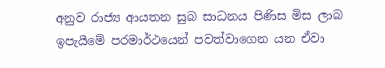අනුව රාජ්‍ය ආයතන සුබ සාධනය පිණිස මිස ලාබ ඉපැයීමේ පරමාර්ථයෙන් පවත්වාගෙන යන ඒවා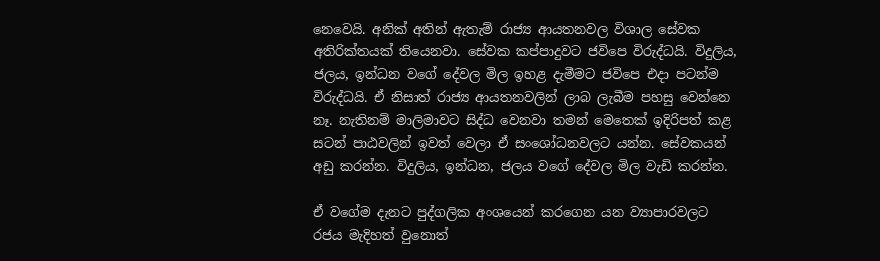නෙවෙයි. අනික් අතින් ඇතැම් රාජ්‍ය ආයතනවල විශාල සේවක අතිරික්තයක් තියෙනවා. සේවක කප්පාදුවට ජවිපෙ විරුද්ධයි. විදුලිය, ජලය, ඉන්ධන වගේ දේවල මිල ඉහළ දැමීමට ජවිපෙ එදා පටන්ම විරුද්ධයි. ඒ නිසාත් රාජ්‍ය ආයතනවලින් ලාබ ලැබීම පහසු වෙන්නෙ නෑ. නැතිනම් මාලිමාවට සිද්ධ වෙනවා තමන් මෙතෙක් ඉදිරිපත් කළ සටන් පාඨවලින් ඉවත් වෙලා ඒ සංශෝධනවලට යන්න. සේවකයන් අඩු කරන්න. විදුලිය, ඉන්ධන, ජලය වගේ දේවල මිල වැඩි කරන්න.

ඒ වගේම දැනට පුද්ගලික අංශයෙන් කරගෙන යන ව්‍යාපාරවලට රජය මැදිහත් වුනොත්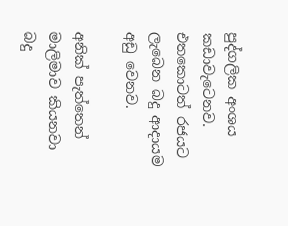පුද්ගලික අංශය කඩාවැටෙනව. එතකොටත් රජයට ලැබෙන බදු ආදායම අඩු වෙනව.

අනික් පැත්තෙන් මාලිමාව කියනවා බදු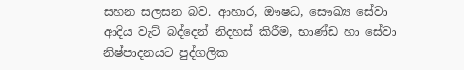සහන සලසන බව. ආහාර, ඖෂධ, සෞඛ්‍ය සේවා ආදිය වැට් බද්දෙන් නිදහස් කිරීම, භාණ්ඩ හා සේවා නිෂ්පාදනයට පුද්ගලික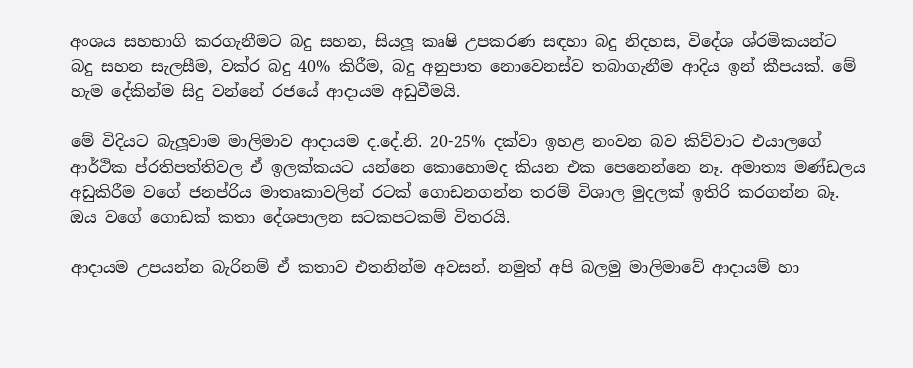අංශය සහභාගි කරගැනීමට බදු සහන, සියලූ කෘෂි උපකරණ සඳහා බදු නිදහස, විදේශ ශ්රමිකයන්ට බදු සහන සැලසීම, වක්ර බදු 40% කිරීම, බදු අනුපාත නොවෙනස්ව තබාගැනීම ආදිය ඉන් කීපයක්. මේ හැම දේකින්ම සිදු වන්නේ රජයේ ආදායම අඩුවීමයි.

මේ විදියට බැලූවාම මාලිමාව ආදායම ද.දේ.නි. 20-25% දක්වා ඉහළ නංවන බව කිව්වාට එයාලගේ ආර්ථික ප්රතිපත්තිවල ඒ ඉලක්කයට යන්නෙ කොහොමද කියන එක පෙනෙන්නෙ නෑ. අමාත්‍ය මණ්ඩලය අඩුකිරීම වගේ ජනප්රිය මාතෘකාවලින් රටක් ගොඩනගන්න තරම් විශාල මුදලක් ඉතිරි කරගන්න බෑ. ඔය වගේ ගොඩක් කතා දේශපාලන සටකපටකම් විතරයි.

ආදායම උපයන්න බැරිනම් ඒ කතාව එතනින්ම අවසන්. නමුත් අපි බලමු මාලිමාවේ ආදායම් හා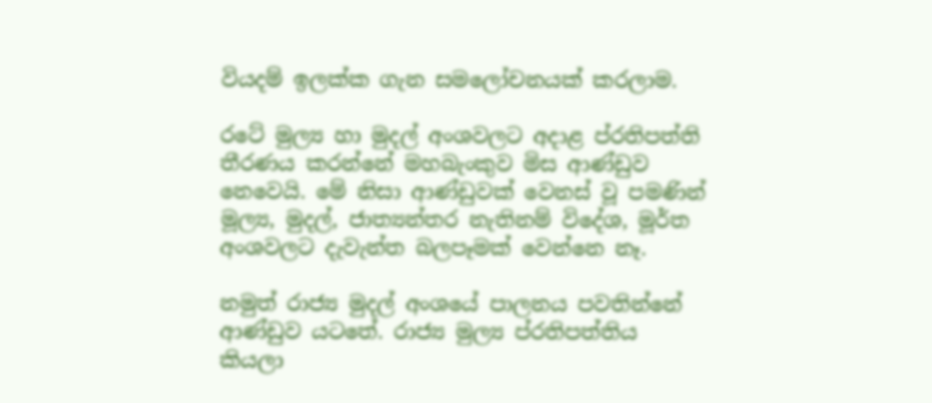වියදම් ඉලක්ක ගැන සමලෝචනයක් කරලාම.

රටේ මුල්‍ය හා මුදල් අංශවලට අදාළ ප්රතිපත්ති තීරණය කරන්නේ මහබැංකුව මිස ආණ්ඩුව නෙවෙයි. මේ නිසා ආණ්ඩුවක් වෙනස් වූ පමණින් මූල්‍ය, මුදල්, ජාත්‍යන්තර නැතිනම් විදේශ, මූර්ත අංශවලට දැවැන්ත බලපෑමක් වෙන්නෙ නෑ.

නමුත් රාජ්‍ය මුදල් අංශයේ පාලනය පවතින්නේ ආණ්ඩුව යටතේ. රාජ්‍ය මුල්‍ය ප්රතිපත්තිය කියලා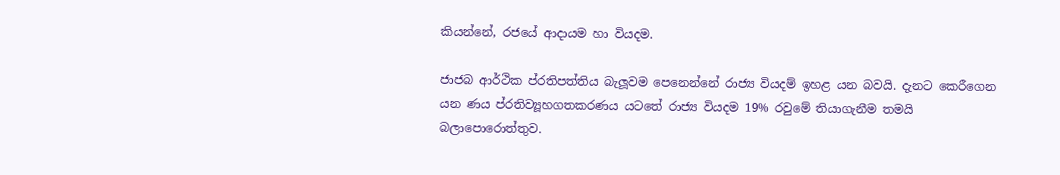කියන්නේ, රජයේ ආදායම හා වියදම.

ජාජබ ආර්ථික ප්රතිපත්තිය බැලූවම පෙනෙන්නේ රාජ්‍ය වියදම් ඉහළ යන බවයි. දැනට කෙරීගෙන යන ණය ප්රතිව්‍යූහගතකරණය යටතේ රාජ්‍ය වියදම 19% රවුමේ තියාගැනීම තමයි බලාපොරොත්තුව.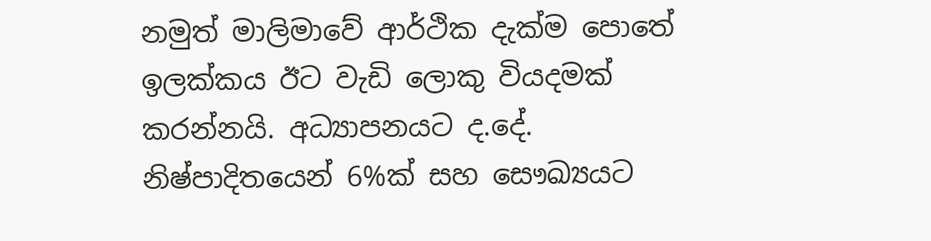නමුත් මාලිමාවේ ආර්ථික දැක්ම පොතේ ඉලක්කය ඊට වැඩි ලොකු වියදමක් කරන්නයි. අධ්‍යාපනයට ද.දේ. නිෂ්පාදිතයෙන් 6%ක් සහ සෞඛ්‍යයට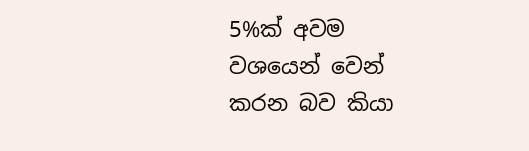5%ක් අවම වශයෙන් වෙන් කරන බව කියා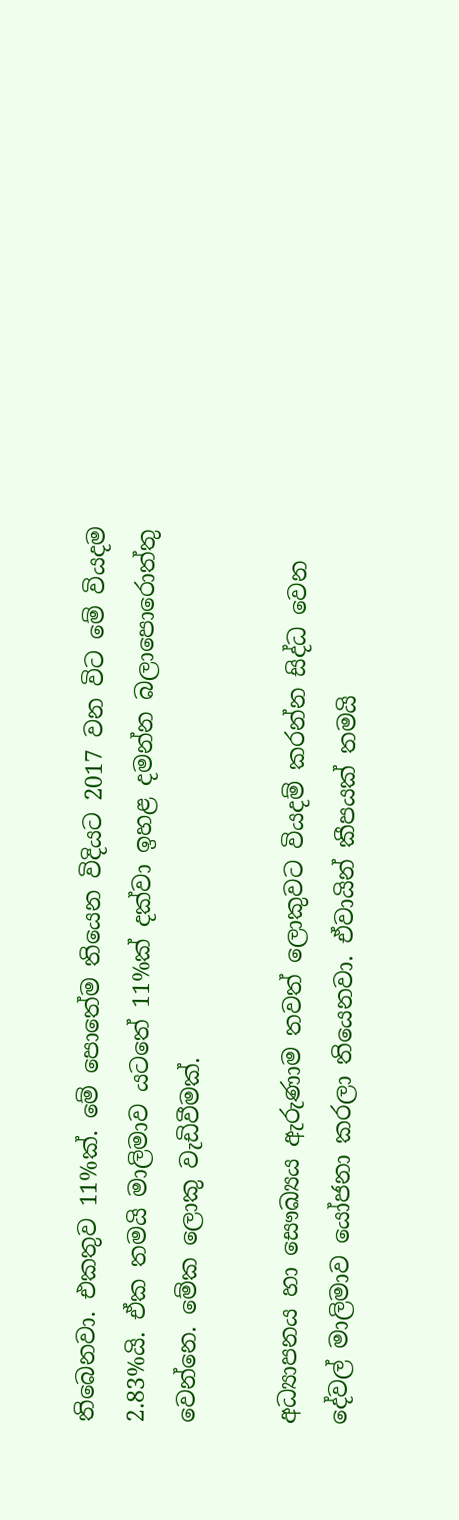තිබෙනවා. එකතුව 11%ක්. මේ පොතේම තියෙන විදියට 2017 වන විට මේ වියදම 2.83%යි. ඒක තමයි මාලිමාව යටතේ 11%ක් දක්වා ඉහළ දමන්න බලාපොරොත්තු වෙන්නෙ. මේක ලොකු වැඩිවීමක්.

අධ්‍යාපනය හා සෞඛ්‍යය ඇරුණාම තවත් ලොකුවට වියදම් කරන්න සිද්ධ වෙන දේවල් මාලිමාව යෝජනා කරලා තියෙනවා. ඒවායින් කීපයක් තමයි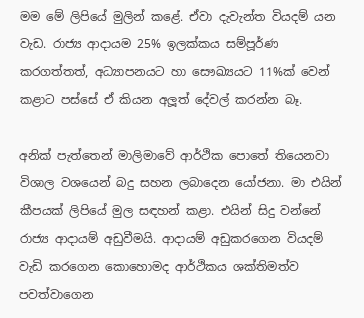මම මේ ලිපියේ මුලින් කළේ. ඒවා දැවැන්ත වියදම් යන වැඩ. රාජ්‍ය ආදායම 25% ඉලක්කය සම්පූර්ණ කරගත්තත්, අධ්‍යාපනයට හා සෞඛ්‍යයට 11%ක් වෙන් කළාට පස්සේ ඒ කියන අලූත් දේවල් කරන්න බෑ.

අනික් පැත්තෙන් මාලිමාවේ ආර්ථික පොතේ තියෙනවා විශාල වශයෙන් බදු සහන ලබාදෙන යෝජනා. මා එයින් කීපයක් ලිපියේ මුල සඳහන් කළා. එයින් සිදු වන්නේ රාජ්‍ය ආදායම් අඩුවීමයි. ආදායම් අඩුකරගෙන වියදම් වැඩි කරගෙන කොහොමද ආර්ථිකය ශක්තිමත්ව පවත්වාගෙන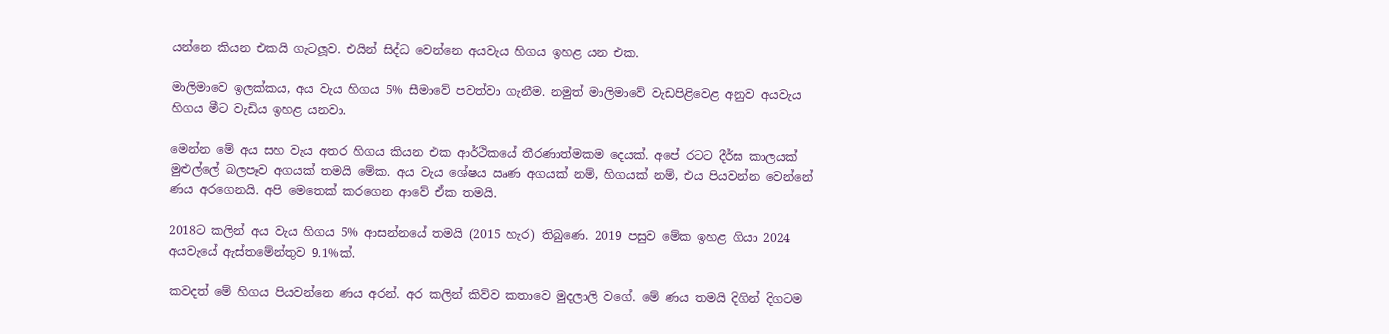යන්නෙ කියන එකයි ගැටලූව. එයින් සිද්ධ වෙන්නෙ අයවැය හිගය ඉහළ යන එක.

මාලිමාවෙ ඉලක්කය, අය වැය හිගය 5% සීමාවේ පවත්වා ගැනීම. නමුත් මාලිමාවේ වැඩපිළිවෙළ අනුව අයවැය හිගය මීට වැඩිය ඉහළ යනවා.

මෙන්න මේ අය සහ වැය අතර හිගය කියන එක ආර්ථිකයේ තීරණාත්මකම දෙයක්. අපේ රටට දීර්ඝ කාලයක් මුළුල්ලේ බලපෑව අගයක් තමයි මේක. අය වැය ශේෂය ඍණ අගයක් නම්, හිගයක් නම්, එය පියවන්න වෙන්නේ ණය අරගෙනයි. අපි මෙතෙක් කරගෙන ආවේ ඒක තමයි.

2018ට කලින් අය වැය හිගය 5% ආසන්නයේ තමයි (2015 හැර) තිබුණෙ. 2019 පසුව මේක ඉහළ ගියා 2024 අයවැයේ ඇස්තමේන්තුව 9.1%ක්.

කවදත් මේ හිගය පියවන්නෙ ණය අරන්. අර කලින් කිව්ව කතාවෙ මුදලාලි වගේ. මේ ණය තමයි දිගින් දිගටම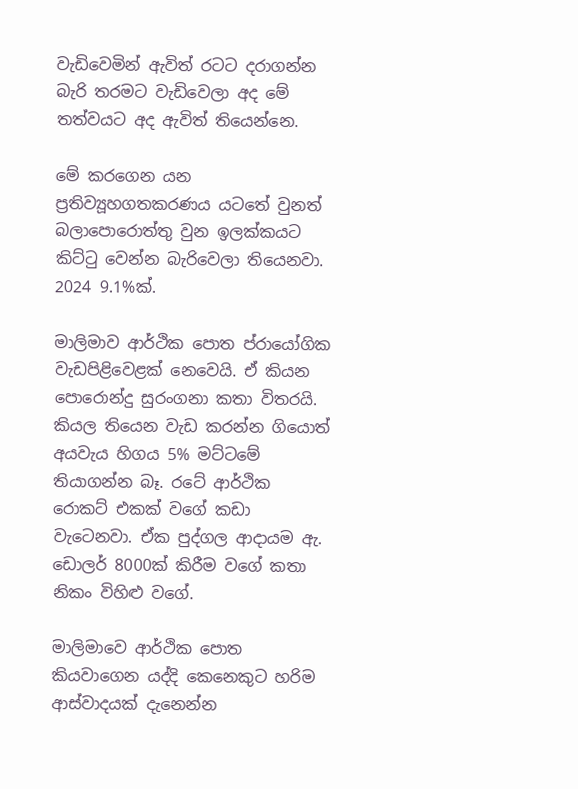වැඩිවෙමින් ඇවිත් රටට දරාගන්න බැරි තරමට වැඩිවෙලා අද මේ තත්වයට අද ඇවිත් තියෙන්නෙ.

මේ කරගෙන යන ප්‍රතිව්‍යූහගතකරණය යටතේ වුනත් බලාපොරොත්තු වුන ඉලක්කයට කිට්ටු වෙන්න බැරිවෙලා තියෙනවා. 2024 9.1%ක්.

මාලිමාව ආර්ථික පොත ප්රායෝගික වැඩපිළිවෙළක් නෙවෙයි. ඒ කියන පොරොන්දු සුරංගනා කතා විතරයි. කියල තියෙන වැඩ කරන්න ගියොත් අයවැය හිගය 5% මට්ටමේ තියාගන්න බෑ. රටේ ආර්ථික රොකට් එකක් වගේ කඩා වැටෙනවා. ඒක පුද්ගල ආදායම ඇ. ඩොලර් 8000ක් කිරීම වගේ කතා නිකං විහිළු වගේ.

මාලිමාවෙ ආර්ථික පොත කියවාගෙන යද්දි කෙනෙකුට හරිම ආස්වාදයක් දැනෙන්න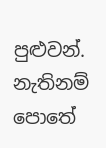පුළුවන්. නැතිනම් පොතේ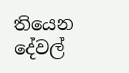තියෙන දේවල්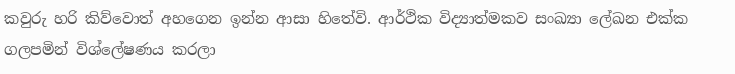කවුරු හරි කිව්වොත් අහගෙන ඉන්න ආසා හිතේවි. ආර්ථික විද්‍යාත්මකව සංඛ්‍යා ලේඛන එක්ක ගලපමින් විශ්ලේෂණය කරලා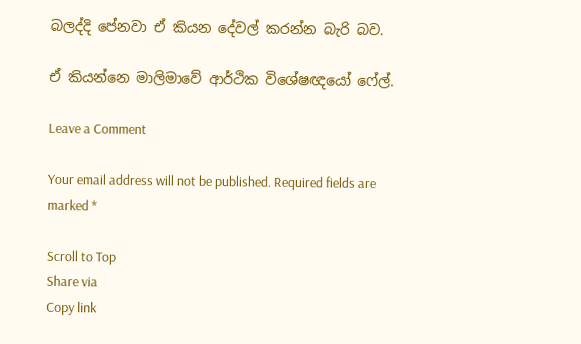බලද්දි පේනවා ඒ කියන දේවල් කරන්න බැරි බව.

ඒ කියන්නෙ මාලිමාවේ ආර්ථික විශේෂඥයෝ ෆේල්.

Leave a Comment

Your email address will not be published. Required fields are marked *

Scroll to Top
Share via
Copy link